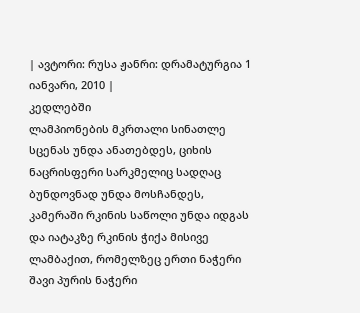| ავტორი: რუსა ჟანრი: დრამატურგია 1 იანვარი, 2010 |
კედლებში
ლამპიონების მკრთალი სინათლე სცენას უნდა ანათებდეს, ციხის ნაცრისფერი სარკმელიც სადღაც ბუნდოვნად უნდა მოსჩანდეს, კამერაში რკინის საწოლი უნდა იდგას და იატაკზე რკინის ჭიქა მისივე ლამბაქით, რომელზეც ერთი ნაჭერი შავი პურის ნაჭერი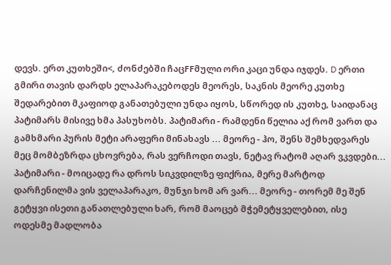დევს. ერთ კუთხეში<, ძონძებში ჩაცFFმული ორი კაცი უნდა იჯდეს. D ერთი გმირი თავის დარდს ელაპარაკებოდეს მეორეს, საკნის მეორე კუთხე შედარებით მკაფიოდ განათებული უნდა იყოს, სწორედ ის კუთხე, საიდანაც პატიმარს მისივე ხმა პასუხობს. პატიმარი - რამდენი წელია აქ რომ ვართ და გამხმარი პურის მეტი არაფერი მინახავს ... მეორე - ჰო, შენს შემხედვარეს მეც მომბეზრდა ცხოვრება, რას ვერჩოდი თავს, ნეტავ რატომ აღარ ვკვდები... პატიმარი - მოიცადე რა დროს სიკვდილზე ფიქრია, მერე მარტოდ დარჩენილმა ვის ველაპარაკო, მუნჯი ხომ არ ვარ... მეორე - თორემ მე შენ გეტყვი ისეთი განათლებული ხარ, რომ მაოცებ მჭემეტყველებით, ისე ოდესმე მადლობა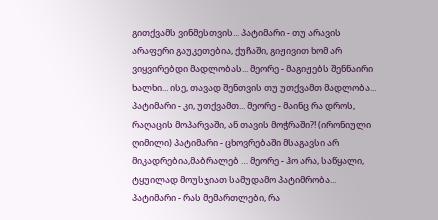გითქვამს ვინმესთვის... პატიმარი - თუ არავის არაფერი გაუკეთებია, ქუჩაში, გიჟივით ხომ არ ვიყვირებდი მადლობას... მეორე - მაგიჟებს შენნაირი ხალხი... ისე, თავად შენთვის თუ უთქვამთ მადლობა... პატიმარი - კი, უთქვამთ... მეორე - მაინც რა დროს, რაღაცის მოპარვაში, ან თავის მოჭრაში?! (ირონიული ღიმილი) პატიმარი - ცხოვრებაში მსაგავსი არ მიკადრებია,მაბრალებ … მეორე - ჰო არა, საწყალი, ტყუილად მოუსჯიათ სამუდამო პატიმრობა... პატიმარი - რას მემართლები, რა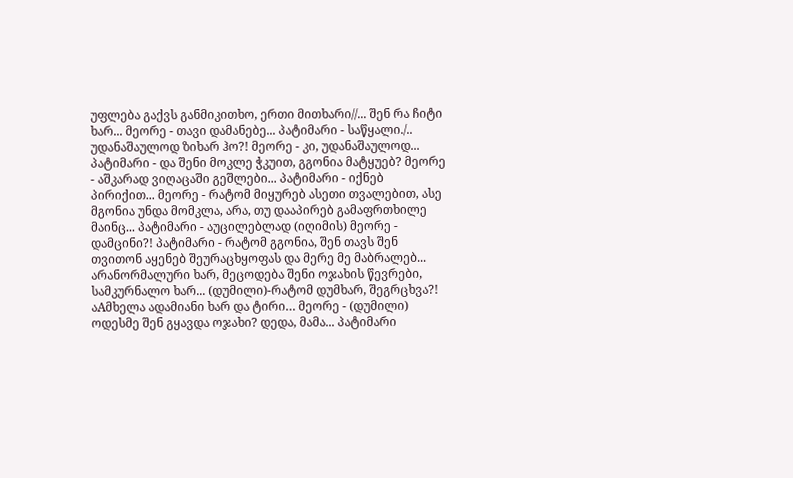უფლება გაქვს განმიკითხო, ერთი მითხარი//... შენ რა ჩიტი ხარ... მეორე - თავი დამანებე... პატიმარი - საწყალი./.. უდანაშაულოდ ზიხარ ჰო?! მეორე - კი, უდანაშაულოდ... პატიმარი - და შენი მოკლე ჭკუით, გგონია მატყუებ? მეორე - აშკარად ვიღაცაში გეშლები... პატიმარი - იქნებ პირიქით... მეორე - რატომ მიყურებ ასეთი თვალებით, ასე მგონია უნდა მომკლა, არა, თუ დააპირებ გამაფრთხილე მაინც... პატიმარი - აუცილებლად (იღიმის) მეორე - დამცინი?! პატიმარი - რატომ გგონია, შენ თავს შენ თვითონ აყენებ შეურაცხყოფას და მერე მე მაბრალებ... არანორმალური ხარ, მეცოდება შენი ოჯახის წევრები, სამკურნალო ხარ... (დუმილი)-რატომ დუმხარ, შეგრცხვა?! აAმხელა ადამიანი ხარ და ტირი… მეორე - (დუმილი) ოდესმე შენ გყავდა ოჯახი? დედა, მამა... პატიმარი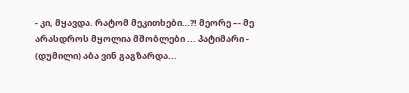- კი, მყავდა. რატომ მეკითხები…?! მეორე –- მე არასდროს მყოლია მშობლები ... პატიმარი - (დუმილი) აბა ვინ გაგზარდა...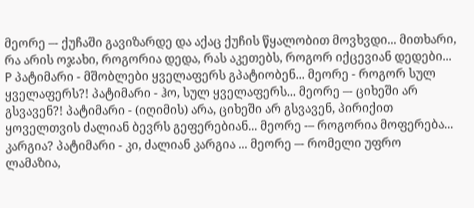მეორე –- ქუჩაში გავიზარდე და აქაც ქუჩის წყალობით მოვხვდი... მითხარი, რა არის ოჯახი, როგორია დედა, რას აკეთებს, როგორ იქცევიან დედები... P პატიმარი - მშობლები ყველაფერს გპატიობენ... მეორე - როგორ სულ ყველაფერს?! პატიმარი - ჰო, სულ ყველაფერს... მეორე –- ციხეში არ გსვავენ?! პატიმარი - (იღიმის) არა, ციხეში არ გსვავენ, პირიქით ყოველთვის ძალიან ბევრს გეფერებიან... მეორე -– როგორია მოფერება... კარგია? პატიმარი - კი, ძალიან კარგია ... მეორე –- რომელი უფრო ლამაზია,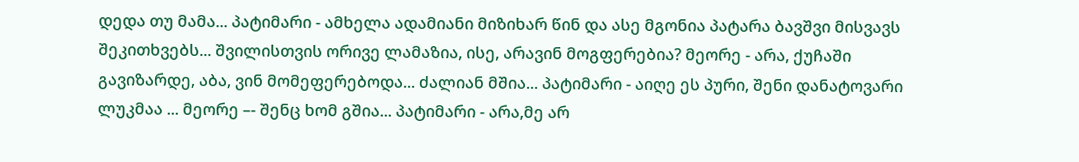დედა თუ მამა... პატიმარი - ამხელა ადამიანი მიზიხარ წინ და ასე მგონია პატარა ბავშვი მისვავს შეკითხვებს... შვილისთვის ორივე ლამაზია, ისე, არავინ მოგფერებია? მეორე - არა, ქუჩაში გავიზარდე, აბა, ვინ მომეფერებოდა... ძალიან მშია... პატიმარი - აიღე ეს პური, შენი დანატოვარი ლუკმაა ... მეორე –- შენც ხომ გშია... პატიმარი - არა,მე არ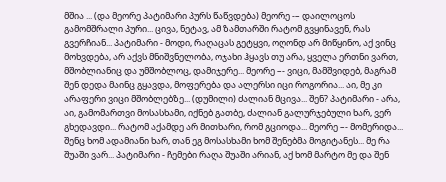მშია ... (და მეორე პატიმარი პურს წაწვდება) მეორე -– დაილოცოს გამომშრალი პური... ცივა, ნეტავ, ამ ზამთარში რატომ გვყინავენ, რას გვერჩიან... პატიმარი - მოდი, რაღაცას გეტყვი, ოღონდ არ მიწყინო, აქ ვინც მოხვდება, არ აქვს მნიშვნელობა, ოჯახი ჰყავს თუ არა, ყველა ერთნი ვართ, მშობლიანიც და უმშობლოც, დამიჯერე... მეორე –- ვიცი, მამშვიდებ, მაგრამ შენ დედა მაინც გყავდა, მოფერება და ალერსი იცი როგორია... აი, მე კი არაფერი ვიცი მშობლებზე... (დუმილი) ძალიან მცივა... შენ? პატიმარი - არა, აი, გამომართვი მოსასხამი, იქნებ გათბე, ძალიან გალურჯებული ხარ, ვერ გხედავდი... რატომ აქამდე არ მითხარი, რომ გციოდა... მეორე –- მომერიდა... შენც ხომ ადამიანი ხარ, თან ეგ მოსასხამი ხომ შენებმა მოგიტანეს... მე რა შუაში ვარ... პატიმარი - ჩემები რაღა შუაში არიან, აქ ხომ მარტო მე და შენ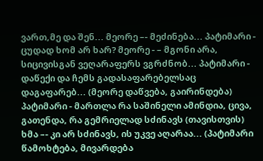ვართ,მე და შენ... მეორე –- მეძინება... პატიმარი - ცუდად ხომ არ ხარ? მეორე - – მგონი არა, სიცივისგან ვეღარაფერს ვგრძნობ... პატიმარი - დაწექი და ჩემს გადასაფარებელსაც დაგაფარებ... (მეორე დაწვება, გაირინდება) პატიმარი - მართლა რა საშინელი ამინდია, ცივა, გათენდა, რა გემრიელად სძინავს (თავისთვის) ხმა –- კი არ სძინავს, ის უკვე აღარაა... (პატიმარი წამოხტება, მივარდება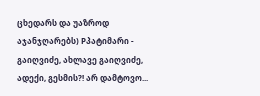ცხედარს და უაზროდ აჯანჯღარებს) Pპატიმარი - გაიღვიძე, ახლავე გაიღვიძე, ადექი, გესმის?! არ დამტოვო...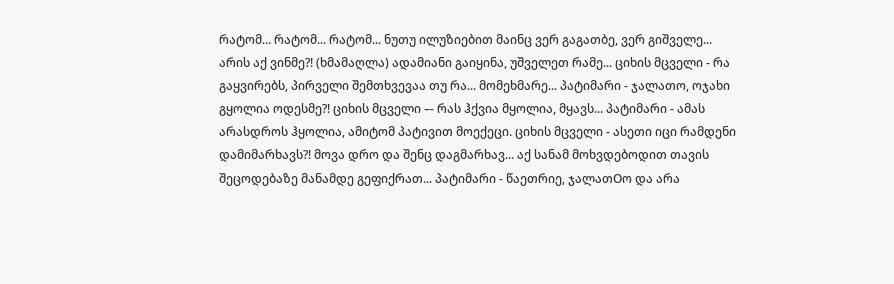რატომ... რატომ... რატომ... ნუთუ ილუზიებით მაინც ვერ გაგათბე, ვერ გიშველე... არის აქ ვინმე?! (ხმამაღლა) ადამიანი გაიყინა, უშველეთ რამე... ციხის მცველი - რა გაყვირებს, პირველი შემთხვევაა თუ რა... მომეხმარე... პატიმარი - ჯალათო, ოჯახი გყოლია ოდესმე?! ციხის მცველი –- რას ჰქვია მყოლია, მყავს... პატიმარი - ამას არასდროს ჰყოლია, ამიტომ პატივით მოექეცი. ციხის მცველი - ასეთი იცი რამდენი დამიმარხავს?! მოვა დრო და შენც დაგმარხავ... აქ სანამ მოხვდებოდით თავის შეცოდებაზე მანამდე გეფიქრათ... პატიმარი - წაეთრიე, ჯალათOო და არა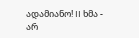ადამიანო! II ხმა - არ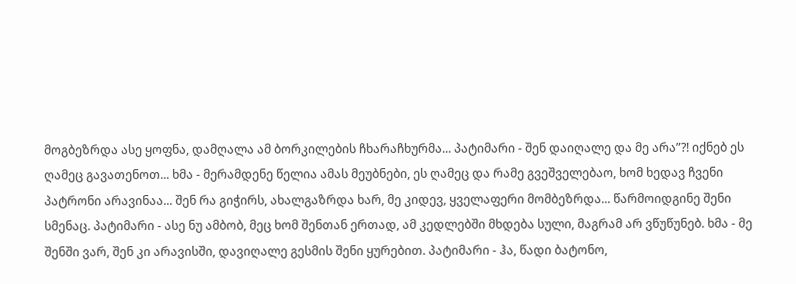მოგბეზრდა ასე ყოფნა, დამღალა ამ ბორკილების ჩხარაჩხურმა... პატიმარი - შენ დაიღალე და მე არა”?! იქნებ ეს ღამეც გავათენოთ... ხმა - მერამდენე წელია ამას მეუბნები, ეს ღამეც და რამე გვეშველებაო, ხომ ხედავ ჩვენი პატრონი არავინაა... შენ რა გიჭირს, ახალგაზრდა ხარ, მე კიდევ, ყველაფერი მომბეზრდა... წარმოიდგინე შენი სმენაც. პატიმარი - ასე ნუ ამბობ, მეც ხომ შენთან ერთად, ამ კედლებში მხდება სული, მაგრამ არ ვწუწუნებ. ხმა - მე შენში ვარ, შენ კი არავისში, დავიღალე გესმის შენი ყურებით. პატიმარი - ჰა, წადი ბატონო,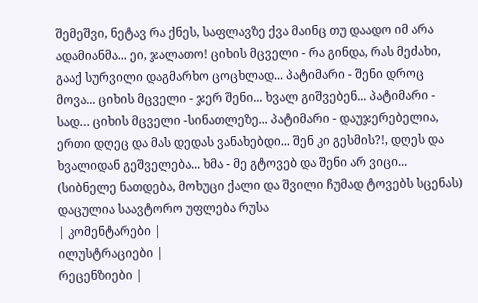შემეშვი, ნეტავ რა ქნეს, საფლავზე ქვა მაინც თუ დაადო იმ არა ადამიანმა... ეი, ჯალათო! ციხის მცველი - რა გინდა, რას მეძახი, გააქ სურვილი დაგმარხო ცოცხლად... პატიმარი - შენი დროც მოვა... ციხის მცველი - ჯერ შენი... ხვალ გიშვებენ... პატიმარი - სად… ციხის მცველი -სინათლეზე... პატიმარი - დაუჯერებელია, ერთი დღეც და მას დედას ვანახებდი... შენ კი გესმის?!, დღეს და ხვალიდან გეშველება... ხმა - მე გტოვებ და შენი არ ვიცი... (სიბნელე ნათდება, მოხუცი ქალი და შვილი ჩუმად ტოვებს სცენას)
დაცულია საავტორო უფლება რუსა
| კომენტარები |
ილუსტრაციები |
რეცენზიები |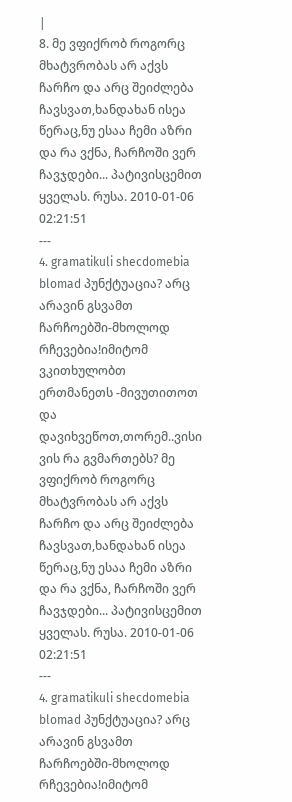|
8. მე ვფიქრობ როგორც მხატვრობას არ აქვს ჩარჩო და არც შეიძლება ჩავსვათ,ხანდახან ისეა წერაც,ნუ ესაა ჩემი აზრი და რა ვქნა, ჩარჩოში ვერ ჩავჯდები... პატივისცემით ყველას. რუსა. 2010-01-06 02:21:51
---
4. gramatikuli shecdomebia blomad პუნქტუაცია? არც არავინ გსვამთ ჩარჩოებში-მხოლოდ რჩევებია!იმიტომ ვკითხულობთ ერთმანეთს -მივუთითოთ და დავიხვეწოთ,თორემ..ვისი ვის რა გვმართებს? მე ვფიქრობ როგორც მხატვრობას არ აქვს ჩარჩო და არც შეიძლება ჩავსვათ,ხანდახან ისეა წერაც,ნუ ესაა ჩემი აზრი და რა ვქნა, ჩარჩოში ვერ ჩავჯდები... პატივისცემით ყველას. რუსა. 2010-01-06 02:21:51
---
4. gramatikuli shecdomebia blomad პუნქტუაცია? არც არავინ გსვამთ ჩარჩოებში-მხოლოდ რჩევებია!იმიტომ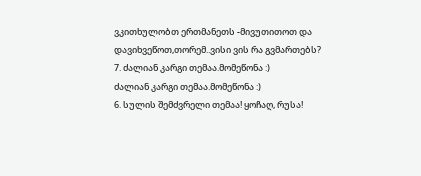ვკითხულობთ ერთმანეთს -მივუთითოთ და დავიხვეწოთ,თორემ..ვისი ვის რა გვმართებს?
7. ძალიან კარგი თემაა.მომეწონა :)
ძალიან კარგი თემაა.მომეწონა :)
6. სულის შემძვრელი თემაა! ყოჩაღ, რუსა!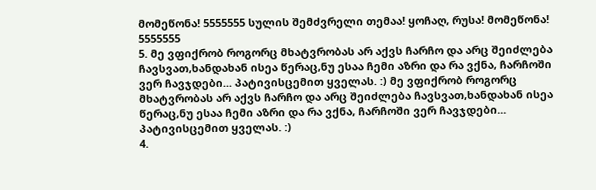მომეწონა! 5555555 სულის შემძვრელი თემაა! ყოჩაღ, რუსა! მომეწონა! 5555555
5. მე ვფიქრობ როგორც მხატვრობას არ აქვს ჩარჩო და არც შეიძლება ჩავსვათ,ხანდახან ისეა წერაც,ნუ ესაა ჩემი აზრი და რა ვქნა, ჩარჩოში ვერ ჩავჯდები... პატივისცემით ყველას. :) მე ვფიქრობ როგორც მხატვრობას არ აქვს ჩარჩო და არც შეიძლება ჩავსვათ,ხანდახან ისეა წერაც,ნუ ესაა ჩემი აზრი და რა ვქნა, ჩარჩოში ვერ ჩავჯდები... პატივისცემით ყველას. :)
4.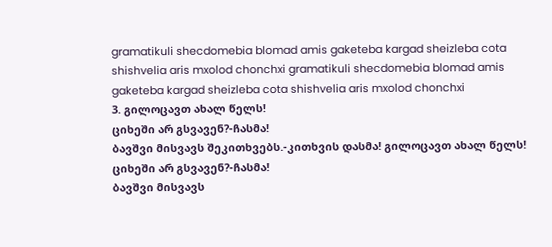gramatikuli shecdomebia blomad amis gaketeba kargad sheizleba cota shishvelia aris mxolod chonchxi gramatikuli shecdomebia blomad amis gaketeba kargad sheizleba cota shishvelia aris mxolod chonchxi
3. გილოცავთ ახალ წელს!
ციხეში არ გსვავენ?-ჩასმა!
ბავშვი მისვავს შეკითხვებს.-კითხვის დასმა! გილოცავთ ახალ წელს!
ციხეში არ გსვავენ?-ჩასმა!
ბავშვი მისვავს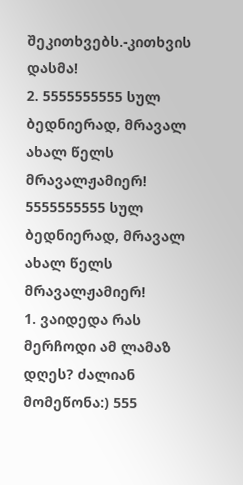შეკითხვებს.-კითხვის დასმა!
2. 5555555555 სულ ბედნიერად, მრავალ ახალ წელს მრავალჟამიერ! 5555555555 სულ ბედნიერად, მრავალ ახალ წელს მრავალჟამიერ!
1. ვაიდედა რას მერჩოდი ამ ლამაზ დღეს? ძალიან მომეწონა:) 555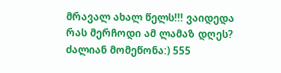მრავალ ახალ წელს!!! ვაიდედა რას მერჩოდი ამ ლამაზ დღეს? ძალიან მომეწონა:) 555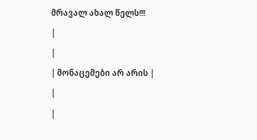მრავალ ახალ წელს!!!
|
|
| მონაცემები არ არის |
|
|